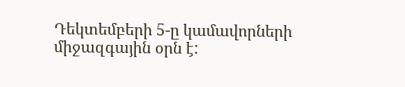Դեկտեմբերի 5-ը կամավորների միջազգային օրն է: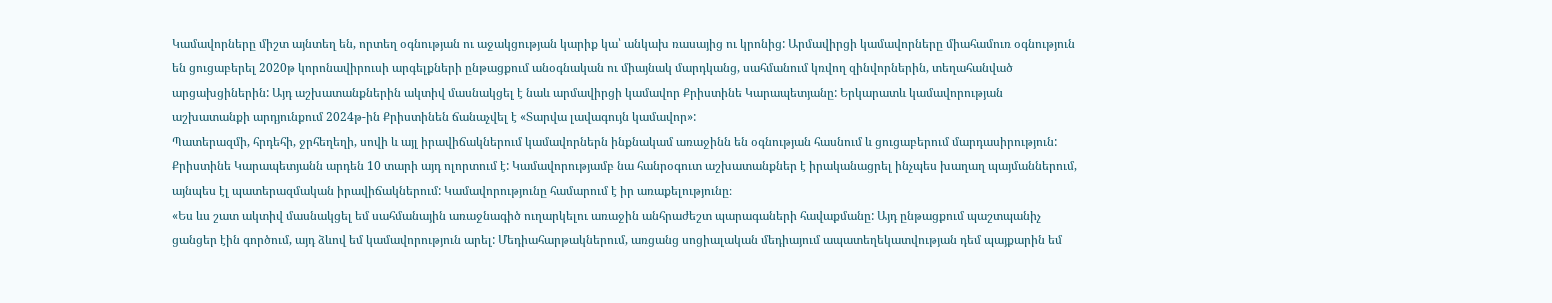Կամավորները միշտ այնտեղ են, որտեղ օգնության ու աջակցության կարիք կա՝ անկախ ռասայից ու կրոնից: Արմավիրցի կամավորները միահամուռ օգնություն են ցուցաբերել 2020թ կորոնավիրուսի արգելքների ընթացքում անօգնական ու միայնակ մարդկանց, սահմանում կռվող զինվորներին, տեղահանված արցախցիներին: Այդ աշխատանքներին ակտիվ մասնակցել է նաև արմավիրցի կամավոր Քրիստինե Կարապետյանը: Երկարատև կամավորության աշխատանքի արդյունքում 2024թ-ին Քրիստինեն ճանաչվել է «Տարվա լավագույն կամավոր»:
Պատերազմի, հրդեհի, ջրհեղեղի, սովի և այլ իրավիճակներում կամավորներն ինքնակամ առաջինն են օգնության հասնում և ցուցաբերում մարդասիրություն: Քրիստինե Կարապետյանն արդեն 10 տարի այդ ոլորտում է: Կամավորությամբ նա հանրօգուտ աշխատանքներ է իրականացրել ինչպես խաղաղ պայմաններում, այնպես էլ պատերազմական իրավիճակներում: Կամավորությունը համարում է իր առաքելությունը։
«Ես ևս շատ ակտիվ մասնակցել եմ սահմանային առաջնագիծ ուղարկելու առաջին անհրաժեշտ պարագաների հավաքմանը: Այդ ընթացքում պաշտպանիչ ցանցեր էին գործում, այդ ձևով եմ կամավորություն արել: Մեդիահարթակներում, առցանց սոցիալական մեդիայում ապատեղեկատվության դեմ պայքարին եմ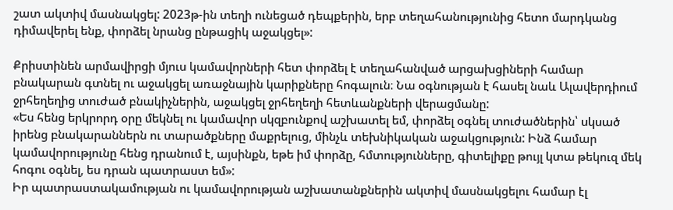շատ ակտիվ մասնակցել: 2023թ-ին տեղի ունեցած դեպքերին, երբ տեղահանությունից հետո մարդկանց դիմավերել ենք, փորձել նրանց ընթացիկ աջակցել»:

Քրիստինեն արմավիրցի մյուս կամավորների հետ փորձել է տեղահանված արցախցիների համար բնակարան գտնել ու աջակցել առաջնային կարիքները հոգալուն։ Նա օգնության է հասել նաև Ալավերդիում ջրհեղեղից տուժած բնակիչներին, աջակցել ջրհեղեղի հետևանքների վերացմանը:
«Ես հենց երկրորդ օրը մեկնել ու կամավոր սկզբունքով աշխատել եմ, փորձել օգնել տուժածներին՝ սկսած իրենց բնակարաններն ու տարածքները մաքրելուց, մինչև տեխնիկական աջակցություն: Ինձ համար կամավորությունը հենց դրանում է, այսինքն, եթե իմ փորձը, հմտությունները, գիտելիքը թույլ կտա թեկուզ մեկ հոգու օգնել, ես դրան պատրաստ եմ»:
Իր պատրաստակամության ու կամավորության աշխատանքներին ակտիվ մասնակցելու համար էլ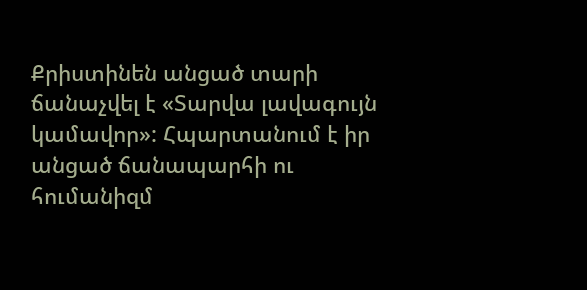Քրիստինեն անցած տարի ճանաչվել է «Տարվա լավագույն կամավոր»: Հպարտանում է իր անցած ճանապարհի ու հումանիզմ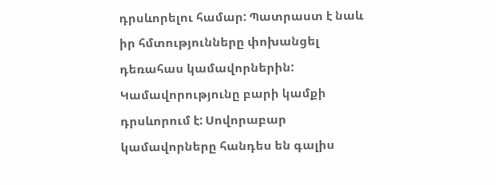դրսևորելու համար: Պատրաստ է նաև իր հմտությունները փոխանցել դեռահաս կամավորներին: Կամավորությունը բարի կամքի դրսևորում է: Սովորաբար կամավորները հանդես են գալիս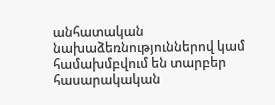անհատական նախաձեռնություններով կամ համախմբվում են տարբեր հասարակական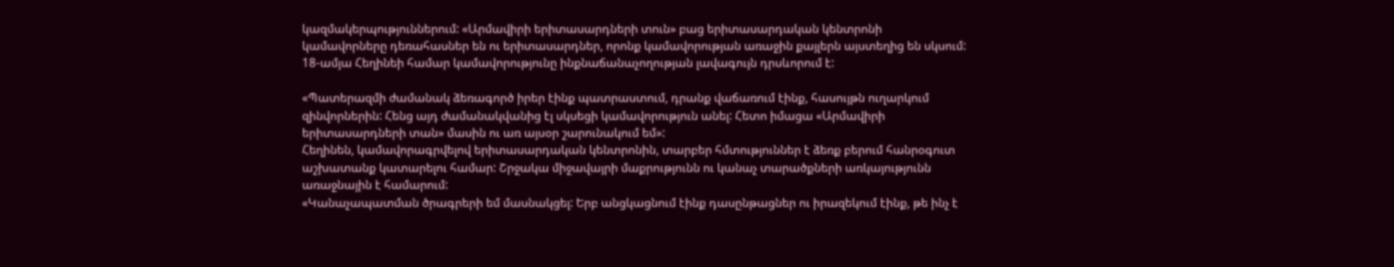կազմակերպություններում: «Արմավիրի երիտասարդների տուն» բաց երիտասարդական կենտրոնի կամավորները դեռահասներ են ու երիտասարդներ, որոնք կամավորության առաջին քայլերն այստեղից են սկսում: 18-ամյա Հեղինեի համար կամավորությունը ինքնաճանաչողության լավագույն դրսևորում է:

«Պատերազմի ժամանակ ձեռագործ իրեր էինք պատրաստում, դրանք վաճառում էինք, հասույթն ուղարկում զինվորներին: Հենց այդ ժամանակվանից էլ սկսեցի կամավորություն անել: Հետո իմացա «Արմավիրի երիտասարդների տան» մասին ու առ այսօր շարունակում եմ»:
Հեղինեն, կամավորագրվելով երիտասարդական կենտրոնին, տարբեր հմտություններ է ձեռք բերում հանրօգուտ աշխատանք կատարելու համար: Շրջակա միջավայրի մաքրությունն ու կանաչ տարածքների առկայությունն առաջնային է համարում:
«Կանաչապատման ծրագրերի եմ մասնակցել: Երբ անցկացնում էինք դասընթացներ ու իրազեկում էինք, թե ինչ է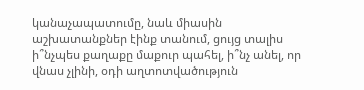կանաչապատումը, նաև միասին աշխատանքներ էինք տանում, ցույց տալիս ի՞նչպես քաղաքը մաքուր պահել, ի՞նչ անել, որ վնաս չլինի, օդի աղտոտվածություն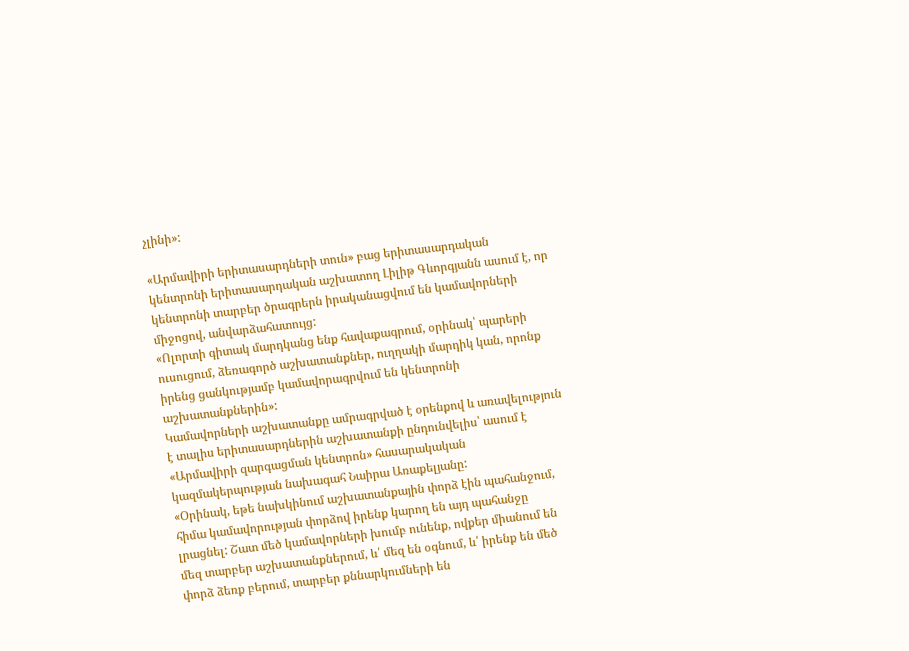չլինի»:

«Արմավիրի երիտասարդների տուն» բաց երիտասարդական կենտրոնի երիտասարդական աշխատող Լիլիթ Գևորգյանն ասում է, որ կենտրոնի տարբեր ծրագրերն իրականացվում են կամավորների միջոցով, անվարձահատույց:
«Ոլորտի գիտակ մարդկանց ենք հավաքագրում, օրինակ՝ պարերի ուսուցում, ձեռագործ աշխատանքներ, ուղղակի մարդիկ կան, որոնք իրենց ցանկությամբ կամավորագրվում են կենտրոնի աշխատանքներին»:
Կամավորների աշխատանքը ամրագրված է օրենքով և առավելություն է տալիս երիտասարդներին աշխատանքի ընդունվելիս՝ ասում է «Արմավիրի զարգացման կենտրոն» հասարակական կազմակերպության նախագահ Նաիրա Առաքելյանը:
«Օրինակ, եթե նախկինում աշխատանքային փորձ էին պահանջում, հիմա կամավորության փորձով իրենք կարող են այդ պահանջը լրացնել: Շատ մեծ կամավորների խումբ ունենք, ովքեր միանում են մեզ տարբեր աշխատանքներում, և՛ մեզ են օգնում, և՛ իրենք են մեծ փորձ ձեռք բերում, տարբեր քննարկումների են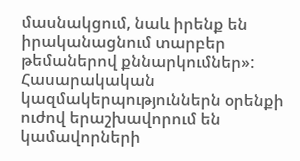մասնակցում, նաև իրենք են իրականացնում տարբեր թեմաներով քննարկումներ»:
Հասարակական կազմակերպություններն օրենքի ուժով երաշխավորում են կամավորների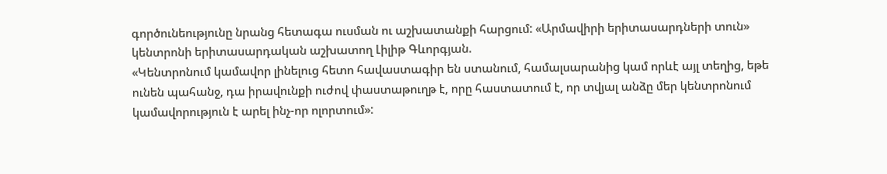գործունեությունը նրանց հետագա ուսման ու աշխատանքի հարցում: «Արմավիրի երիտասարդների տուն» կենտրոնի երիտասարդական աշխատող Լիլիթ Գևորգյան.
«Կենտրոնում կամավոր լինելուց հետո հավաստագիր են ստանում, համալսարանից կամ որևէ այլ տեղից, եթե ունեն պահանջ, դա իրավունքի ուժով փաստաթուղթ է, որը հաստատում է, որ տվյալ անձը մեր կենտրոնում կամավորություն է արել ինչ-որ ոլորտում»: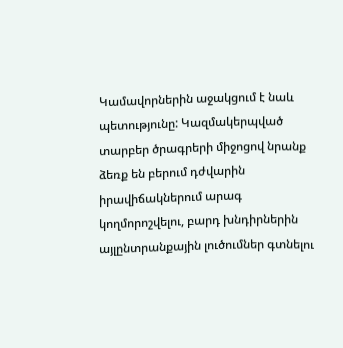Կամավորներին աջակցում է նաև պետությունը: Կազմակերպված տարբեր ծրագրերի միջոցով նրանք ձեռք են բերում դժվարին իրավիճակներում արագ կողմորոշվելու, բարդ խնդիրներին այլընտրանքային լուծումներ գտնելու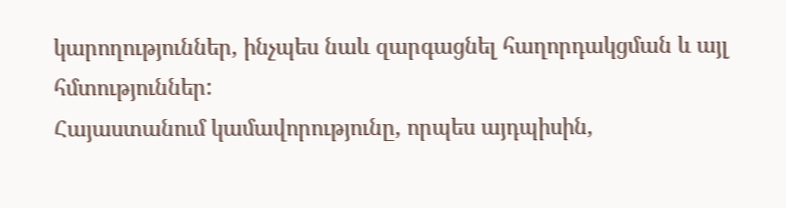կարողություններ, ինչպես նաև զարգացնել հաղորդակցման և այլ հմտություններ:
Հայաստանում կամավորությունը, որպես այդպիսին,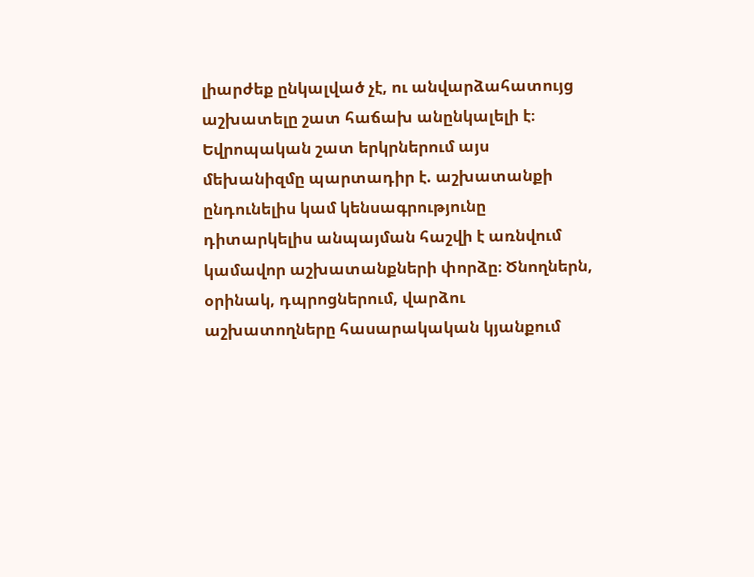լիարժեք ընկալված չէ, ու անվարձահատույց աշխատելը շատ հաճախ անընկալելի է։ Եվրոպական շատ երկրներում այս մեխանիզմը պարտադիր է. աշխատանքի ընդունելիս կամ կենսագրությունը դիտարկելիս անպայման հաշվի է առնվում կամավոր աշխատանքների փորձը։ Ծնողներն, օրինակ, դպրոցներում, վարձու աշխատողները հասարակական կյանքում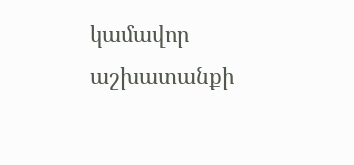կամավոր աշխատանքի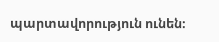պարտավորություն ունեն։